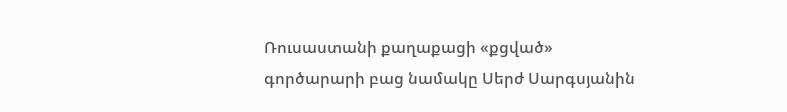Ռուսաստանի քաղաքացի «քցված» գործարարի բաց նամակը Սերժ Սարգսյանին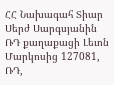ՀՀ Նախագահ Տիար Սերժ Սարգսյանին ՌԴ քաղաքացի Լեւոն Մարկոսից 127081, ՌԴ,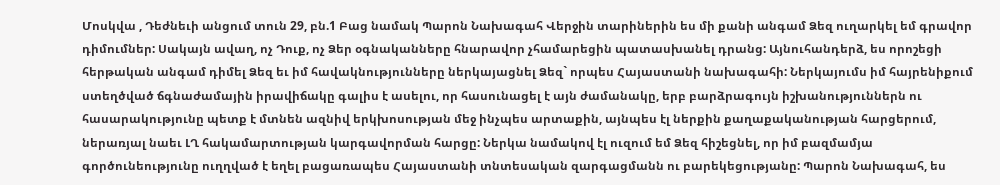Մոսկվա , Դեժնեւի անցում տուն 29, բն.1 Բաց նամակ Պարոն Նախագահ Վերջին տարիներին ես մի քանի անգամ Ձեզ ուղարկել եմ գրավոր դիմումներ: Սակայն ավաղ, ոչ Դուք, ոչ Ձեր օգնականները հնարավոր չհամարեցին պատասխանել դրանց: Այնուհանդերձ, ես որոշեցի հերթական անգամ դիմել Ձեզ եւ իմ հավակնությունները ներկայացնել Ձեզ` որպես Հայաստանի նախագահի: Ներկայումս իմ հայրենիքում ստեղծված ճգնաժամային իրավիճակը գալիս է ասելու, որ հասունացել է այն ժամանակը, երբ բարձրագույն իշխանություններն ու հասարակությունը պետք է մտնեն ազնիվ երկխոսության մեջ ինչպես արտաքին, այնպես էլ ներքին քաղաքականության հարցերում, ներառյալ նաեւ ԼՂ հակամարտության կարգավորման հարցը: Ներկա նամակով էլ ուզում եմ Ձեզ հիշեցնել, որ իմ բազմամյա գործունեությունը ուղղված է եղել բացառապես Հայաստանի տնտեսական զարգացմանն ու բարեկեցությանը: Պարոն Նախագահ, ես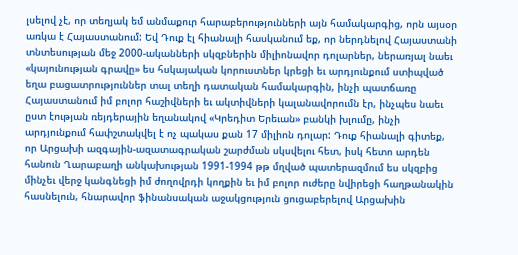լսելով չէ, որ տեղյակ եմ անմաքուր հարաբերությունների այն համակարգից, որն այսօր առկա է Հայաստանում: Եվ Դուք էլ հիանալի հասկանում եք, որ ներդնելով Հայաստանի տնտեսության մեջ 2000-ականների սկզբներին միլիոնավոր դոլարներ, ներառյալ նաեւ «կայունության գրավը» ես հսկայական կորուստներ կրեցի եւ արդյունքում ստիպված եղա բացատրություններ տալ տեղի դատական համակարգին, ինչի պատճառը Հայաստանում իմ բոլոր հաշիվների եւ ակտիվների կալանավորումն էր, ինչպես նաեւ ըստ էության ռեյդերային եղանակով «Կրեդիտ Երեւան» բանկի խլումը, ինչի արդյունքում հափշտակվել է ոչ պակաս քան 17 միլիոն դոլար: Դուք հիանալի գիտեք, որ Արցախի ազգային-ազատագրական շարժման սկսվելու հետ, իսկ հետո արդեն հանուն Ղարաբաղի անկախության 1991-1994 թթ մղված պատերազմում ես սկզբից մինչեւ վերջ կանգնեցի իմ ժողովրդի կողքին եւ իմ բոլոր ուժերը նվիրեցի հաղթանակին հասնելուն, հնարավոր ֆինանսական աջակցություն ցուցաբերելով Արցախին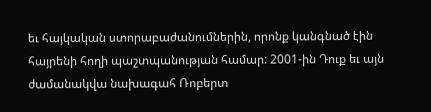եւ հայկական ստորաբաժանումներին, որոնք կանգնած էին հայրենի հողի պաշտպանության համար: 2001-ին Դուք եւ այն ժամանակվա նախագահ Ռոբերտ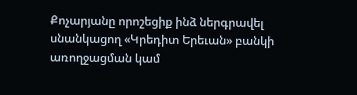Քոչարյանը որոշեցիք ինձ ներգրավել սնանկացող «Կրեդիտ Երեւան» բանկի առողջացման կամ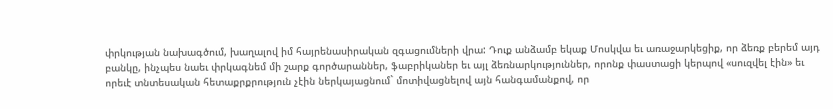փրկության նախագծում, խաղալով իմ հայրենասիրական զգացումների վրա: Դուք անձամբ եկաք Մոսկվա եւ առաջարկեցիք, որ ձեռք բերեմ այդ բանկը, ինչպես նաեւ փրկագնեմ մի շարք գործարաններ, ֆաբրիկաներ եւ այլ ձեռնարկություններ, որոնք փաստացի կերպով «սուզվել էին» եւ որեւէ տնտեսական հետաքրքրություն չէին ներկայացնում` մոտիվացնելով այն հանգամանքով, որ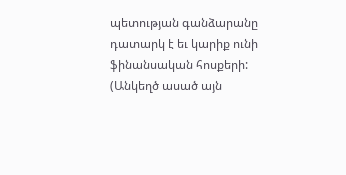պետության գանձարանը դատարկ է եւ կարիք ունի ֆինանսական հոսքերի: (Անկեղծ ասած այն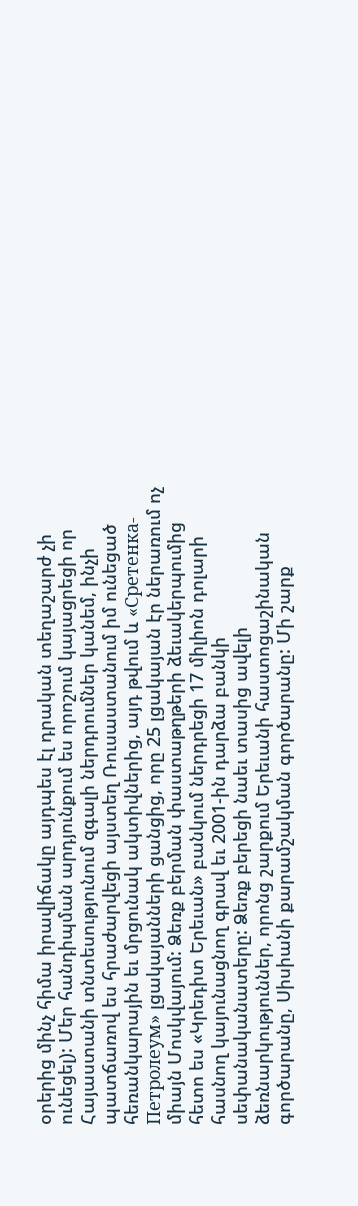օրերից մինչ հիմա իրավիճակը այդպես էլ դրական տեղաշարժ չի ունեցել): Մեր հանդիպման արդյունքում ես որոշում կայացրեցի որ Հայաստանի տնտեսությունում զգալի ներդրումներ կանեմ, ինչի պատճառով ես հրաժարվեցի այստեղ Ռուսաստանում իմ ունեցած հեռանկարային եւ մրցունակ ակտիվներից, այդ թվում և «Сретенка-Петролеум» լցակայանների ցանցից, որը 25 լցակայան էր ներառում ոչ միայն Մոսկվայում: Ձեռք բերման փաստաթղթերի ձեւակերպումից հետո ես «Կրեդիտ Երեւան» բանկում ներդրեցի 17 միլիոն դոլարի հասնող կայունացնող գրավ եւ 2001-ին դարձա բանկի սեփանականատերը: Ձեռք բերեցի նաեւ տասից ավելի ձեռնարկություններ, որոնց շարքում Երեւանի հաստոցաշինական գործարանը, Սիսիանի քարամշակման գործարանը: Մի շարք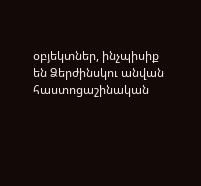օբյեկտներ, ինչպիսիք են Ձերժինսկու անվան հաստոցաշինական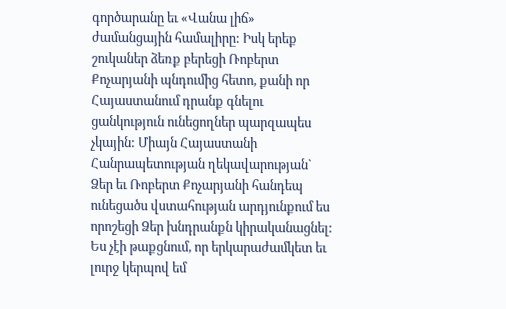գործարանը եւ «Վանա լիճ» ժամանցային համալիրը: Իսկ երեք շուկաներ ձեռք բերեցի Ռոբերտ Քոչարյանի պնդումից հետո, քանի որ Հայաստանում դրանք գնելու ցանկություն ունեցողներ պարզապես չկային: Միայն Հայաստանի Հանրապետության ղեկավարության` Ձեր եւ Ռոբերտ Քոչարյանի հանդեպ ունեցածս վստահության արդյունքում ես որոշեցի Ձեր խնդրանքն կիրականացնել: Ես չէի թաքցնում, որ երկարաժամկետ եւ լուրջ կերպով եմ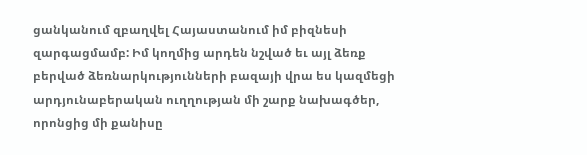ցանկանում զբաղվել Հայաստանում իմ բիզնեսի զարգացմամբ: Իմ կողմից արդեն նշված եւ այլ ձեռք բերված ձեռնարկությունների բազայի վրա ես կազմեցի արդյունաբերական ուղղության մի շարք նախագծեր, որոնցից մի քանիսը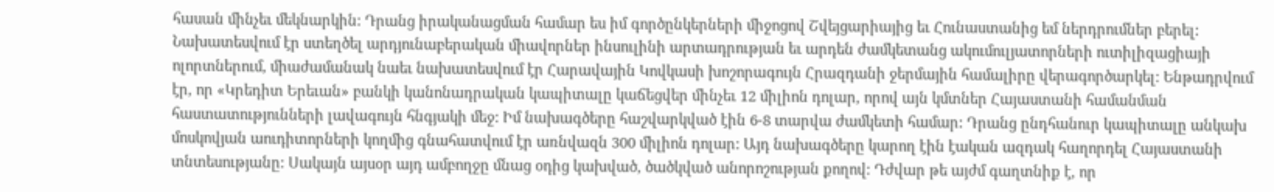հասան մինչեւ մեկնարկին: Դրանց իրականացման համար ես իմ գործընկերների միջոցով Շվեյցարիայից եւ Հունաստանից եմ ներդրումներ բերել: Նախատեսվում էր ստեղծել արդյունաբերական միավորներ ինսուլինի արտադրության եւ արդեն ժամկետանց ակումուլյատորների ուտիլիզացիայի ոլորտներում, միաժամանակ նաեւ նախատեսվում էր Հարավային Կովկասի խոշորագույն Հրազդանի ջերմային համալիրը վերագործարկել: Ենթադրվում էր, որ «Կրեդիտ Երեւան» բանկի կանոնադրական կապիտալը կաճեցվեր մինչեւ 12 միլիոն դոլար, որով այն կմտներ Հայաստանի համանման հաստատությունների լավագույն հնգյակի մեջ: Իմ նախագծերը հաշվարկված էին 6-8 տարվա ժամկետի համար: Դրանց ընդհանուր կապիտալը անկախ մոսկովյան աուդիտորների կողմից գնահատվում էր առնվազն 300 միլիոն դոլար: Այդ նախագծերը կարող էին էական ազդակ հաղորդել Հայաստանի տնտեսությանը: Սակայն այսօր այդ ամբողջը մնաց օդից կախված, ծածկված անորոշության քողով: Դժվար թե այժմ գաղտնիք է, որ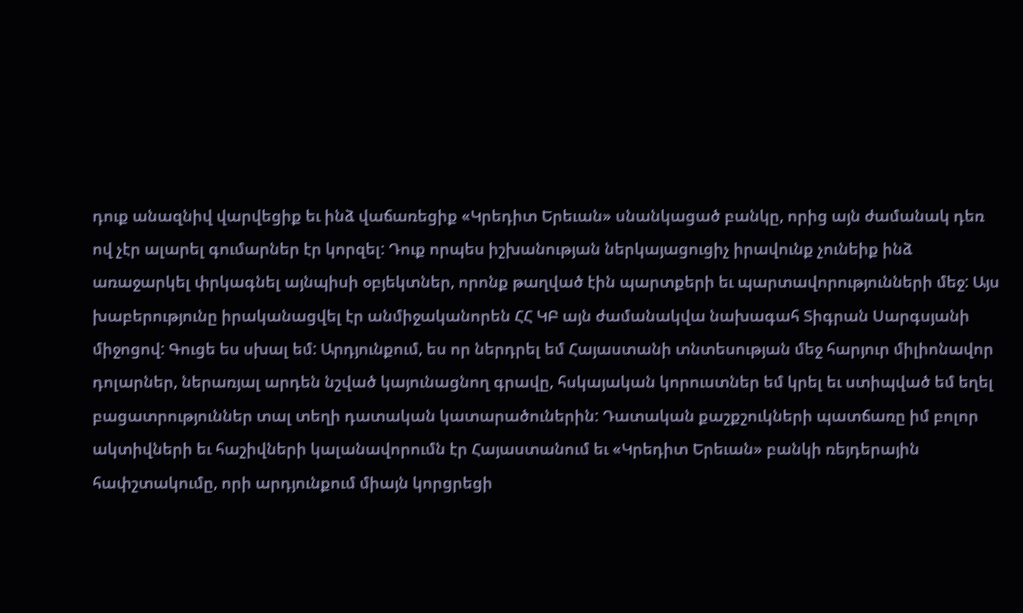դուք անազնիվ վարվեցիք եւ ինձ վաճառեցիք «Կրեդիտ Երեւան» սնանկացած բանկը, որից այն ժամանակ դեռ ով չէր ալարել գումարներ էր կորզել: Դուք որպես իշխանության ներկայացուցիչ իրավունք չունեիք ինձ առաջարկել փրկագնել այնպիսի օբյեկտներ, որոնք թաղված էին պարտքերի եւ պարտավորությունների մեջ: Այս խաբերությունը իրականացվել էր անմիջականորեն ՀՀ ԿԲ այն ժամանակվա նախագահ Տիգրան Սարգսյանի միջոցով: Գուցե ես սխալ եմ: Արդյունքում, ես որ ներդրել եմ Հայաստանի տնտեսության մեջ հարյուր միլիոնավոր դոլարներ, ներառյալ արդեն նշված կայունացնող գրավը, հսկայական կորուստներ եմ կրել եւ ստիպված եմ եղել բացատրություններ տալ տեղի դատական կատարածուներին: Դատական քաշքշուկների պատճառը իմ բոլոր ակտիվների եւ հաշիվների կալանավորումն էր Հայաստանում եւ «Կրեդիտ Երեւան» բանկի ռեյդերային հափշտակումը, որի արդյունքում միայն կորցրեցի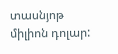տասնյոթ միլիոն դոլար: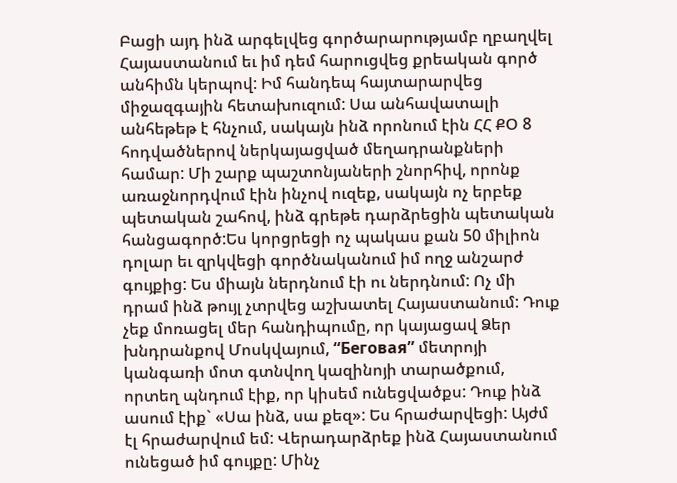Բացի այդ ինձ արգելվեց գործարարությամբ ղբաղվել Հայաստանում եւ իմ դեմ հարուցվեց քրեական գործ անհիմն կերպով: Իմ հանդեպ հայտարարվեց միջազգային հետախուզում: Սա անհավատալի անհեթեթ է հնչում, սակայն ինձ որոնում էին ՀՀ ՔՕ 8 հոդվածներով ներկայացված մեղադրանքների համար: Մի շարք պաշտոնյաների շնորհիվ, որոնք առաջնորդվում էին ինչով ուզեք, սակայն ոչ երբեք պետական շահով, ինձ գրեթե դարձրեցին պետական հանցագործ:Ես կորցրեցի ոչ պակաս քան 50 միլիոն դոլար եւ զրկվեցի գործնականում իմ ողջ անշարժ գույքից: Ես միայն ներդնում էի ու ներդնում: Ոչ մի դրամ ինձ թույլ չտրվեց աշխատել Հայաստանում: Դուք չեք մոռացել մեր հանդիպումը, որ կայացավ Ձեր խնդրանքով Մոսկվայում, “Беговая” մետրոյի կանգառի մոտ գտնվող կազինոյի տարածքում, որտեղ պնդում էիք, որ կիսեմ ունեցվածքս: Դուք ինձ ասում էիք` «Սա ինձ, սա քեզ»: Ես հրաժարվեցի: Այժմ էլ հրաժարվում եմ: Վերադարձրեք ինձ Հայաստանում ունեցած իմ գույքը: Մինչ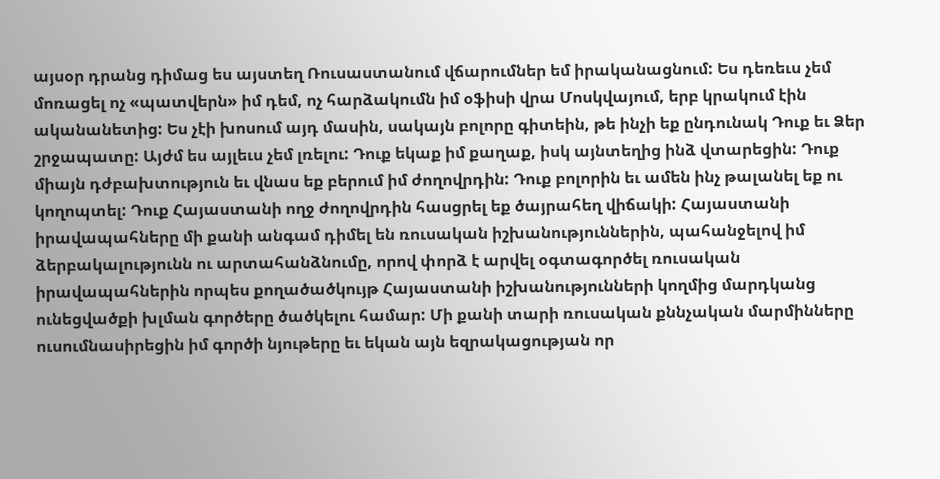այսօր դրանց դիմաց ես այստեղ Ռուսաստանում վճարումներ եմ իրականացնում: Ես դեռեւս չեմ մոռացել ոչ «պատվերն» իմ դեմ, ոչ հարձակումն իմ օֆիսի վրա Մոսկվայում, երբ կրակում էին ականանետից: Ես չէի խոսում այդ մասին, սակայն բոլորը գիտեին, թե ինչի եք ընդունակ Դուք եւ Ձեր շրջապատը: Այժմ ես այլեւս չեմ լռելու: Դուք եկաք իմ քաղաք, իսկ այնտեղից ինձ վտարեցին: Դուք միայն դժբախտություն եւ վնաս եք բերում իմ ժողովրդին: Դուք բոլորին եւ ամեն ինչ թալանել եք ու կողոպտել: Դուք Հայաստանի ողջ ժողովրդին հասցրել եք ծայրահեղ վիճակի: Հայաստանի իրավապահները մի քանի անգամ դիմել են ռուսական իշխանություններին, պահանջելով իմ ձերբակալությունն ու արտահանձնումը, որով փորձ է արվել օգտագործել ռուսական իրավապահներին որպես քողածածկույթ Հայաստանի իշխանությունների կողմից մարդկանց ունեցվածքի խլման գործերը ծածկելու համար: Մի քանի տարի ռուսական քննչական մարմինները ուսումնասիրեցին իմ գործի նյութերը եւ եկան այն եզրակացության որ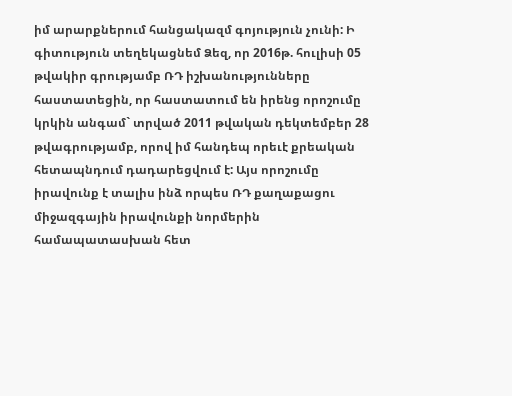իմ արարքներում հանցակազմ գոյություն չունի: Ի գիտություն տեղեկացնեմ Ձեզ, որ 2016թ. հուլիսի 05 թվակիր գրությամբ ՌԴ իշխանությունները հաստատեցին, որ հաստատում են իրենց որոշումը կրկին անգամ` տրված 2011 թվական դեկտեմբեր 28 թվագրությամբ, որով իմ հանդեպ որեւէ քրեական հետապնդում դադարեցվում է: Այս որոշումը իրավունք է տալիս ինձ որպես ՌԴ քաղաքացու միջազգային իրավունքի նորմերին համապատասխան հետ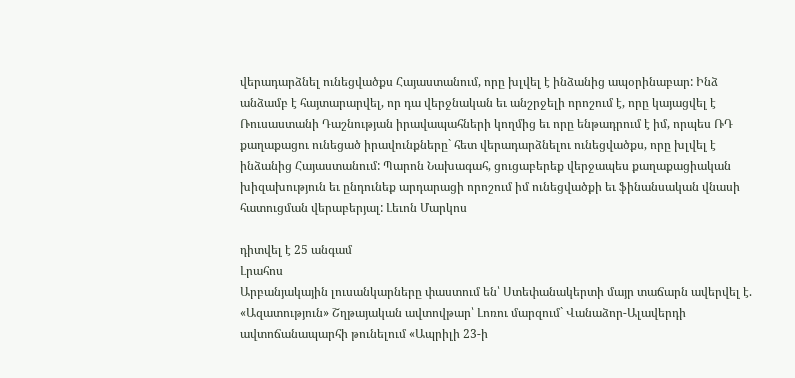վերադարձնել ունեցվածքս Հայաստանում, որը խլվել է ինձանից ապօրինաբար: Ինձ անձամբ է հայտարարվել, որ դա վերջնական եւ անշրջելի որոշում է, որը կայացվել է Ռուսաստանի Դաշնության իրավապահների կողմից եւ որը ենթադրում է իմ, որպես ՌԴ քաղաքացու ունեցած իրավունքները` հետ վերադարձնելու ունեցվածքս, որը խլվել է ինձանից Հայաստանում: Պարոն Նախագահ, ցուցաբերեք վերջապես քաղաքացիական խիզախություն եւ ընդունեք արդարացի որոշում իմ ունեցվածքի եւ ֆինանսական վնասի հատուցման վերաբերյալ: Լեւոն Մարկոս

դիտվել է 25 անգամ
Լրահոս
Արբանյակային լուսանկարները փաստում են՝ Ստեփանակերտի մայր տաճարն ավերվել է. «Ազատություն» Շղթայական ավտովթար՝ Լոռու մարզում` Վանաձոր-Ալավերդի ավտոճանապարհի թունելում «Ապրիլի 23-ի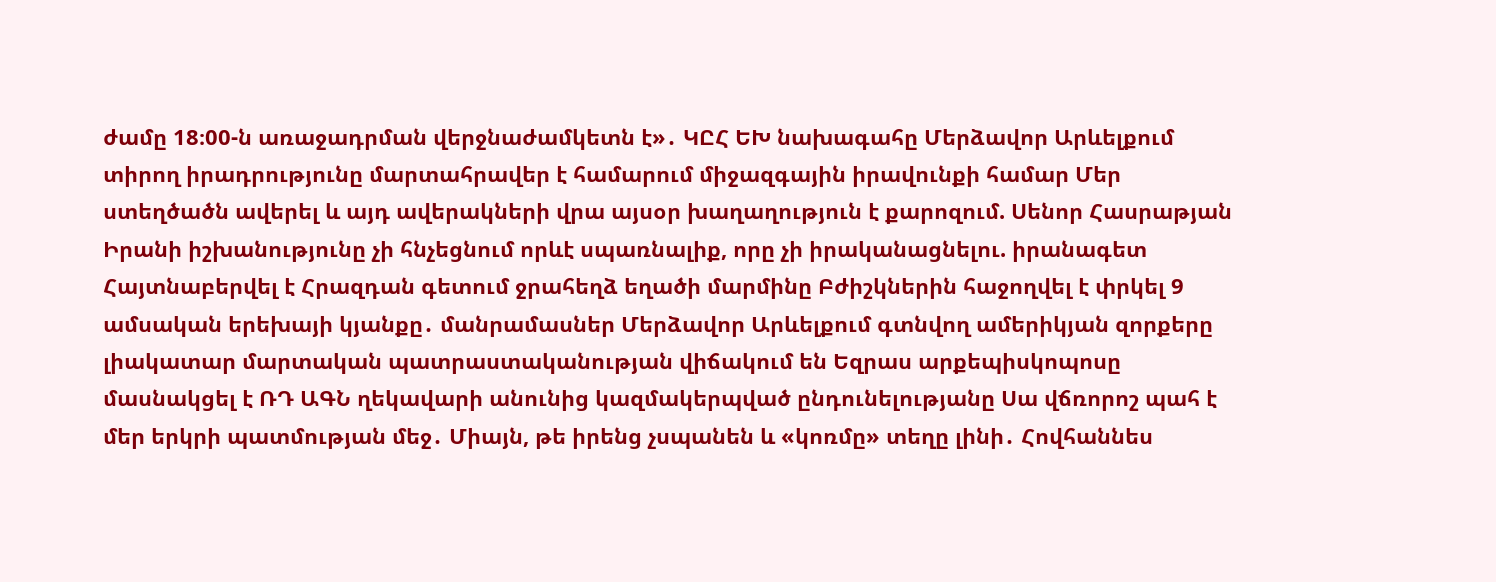ժամը 18։00-ն առաջադրման վերջնաժամկետն է»․ ԿԸՀ ԵԽ նախագահը Մերձավոր Արևելքում տիրող իրադրությունը մարտահրավեր է համարում միջազգային իրավունքի համար Մեր ստեղծածն ավերել և այդ ավերակների վրա այսօր խաղաղություն է քարոզում. Սենոր Հասրաթյան Իրանի իշխանությունը չի հնչեցնում որևէ սպառնալիք, որը չի իրականացնելու. իրանագետ Հայտնաբերվել է Հրազդան գետում ջրահեղձ եղածի մարմինը Բժիշկներին հաջողվել է փրկել 9 ամսական երեխայի կյանքը․ մանրամասներ Մերձավոր Արևելքում գտնվող ամերիկյան զորքերը լիակատար մարտական պատրաստականության վիճակում են Եզրաս արքեպիսկոպոսը մասնակցել է ՌԴ ԱԳՆ ղեկավարի անունից կազմակերպված ընդունելությանը Սա վճռորոշ պահ է մեր երկրի պատմության մեջ․ Միայն, թե իրենց չսպանեն և «կոռմը» տեղը լինի․ Հովհաննես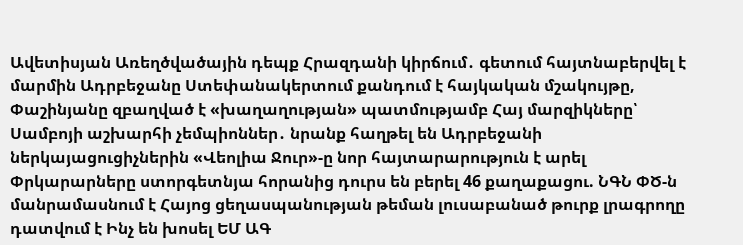Ավետիսյան Առեղծվածային դեպք Հրազդանի կիրճում․ գետում հայտնաբերվել է մարմին Ադրբեջանը Ստեփանակերտում քանդում է հայկական մշակույթը, Փաշինյանը զբաղված է «խաղաղության» պատմությամբ Հայ մարզիկները՝ Սամբոյի աշխարհի չեմպիոններ․ նրանք հաղթել են Ադրբեջանի ներկայացուցիչներին «Վեոլիա Ջուր»-ը նոր հայտարարություն է արել Փրկարարները ստորգետնյա հորանից դուրս են բերել 46 քաղաքացու. ՆԳՆ ՓԾ-ն մանրամասնում է Հայոց ցեղասպանության թեման լուսաբանած թուրք լրագրողը դատվում է Ինչ են խոսել ԵՄ ԱԳ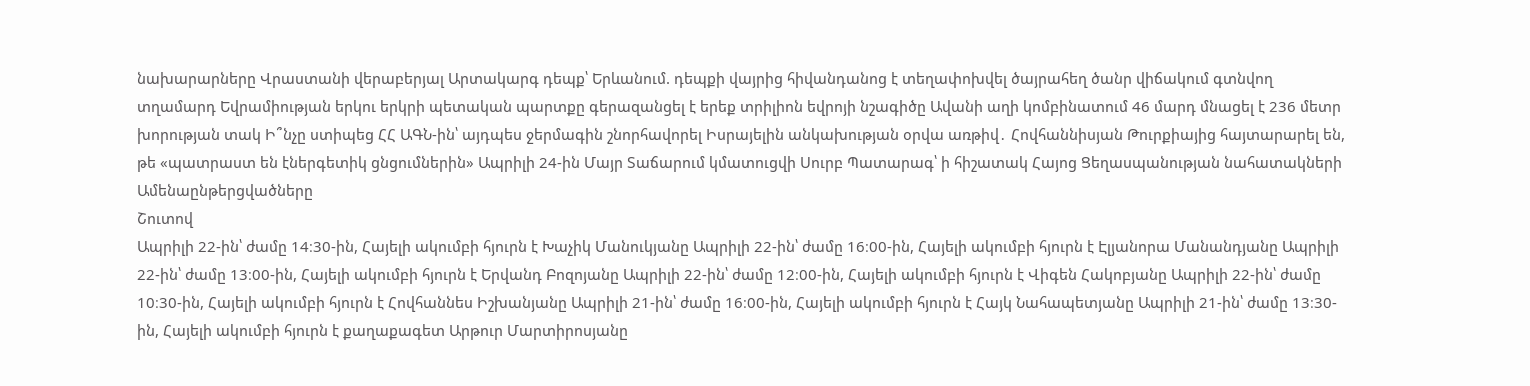նախարարները Վրաստանի վերաբերյալ Արտակարգ դեպք՝ Երևանում. դեպքի վայրից հիվանդանոց է տեղափոխվել ծայրահեղ ծանր վիճակում գտնվող տղամարդ Եվրամիության երկու երկրի պետական պարտքը գերազանցել է երեք տրիլիոն եվրոյի նշագիծը Ավանի աղի կոմբինատում 46 մարդ մնացել է 236 մետր խորության տակ Ի՞նչը ստիպեց ՀՀ ԱԳՆ-ին՝ այդպես ջերմագին շնորհավորել Իսրայելին անկախության օրվա առթիվ․ Հովհաննիսյան Թուրքիայից հայտարարել են, թե «պատրաստ են էներգետիկ ցնցումներին» Ապրիլի 24-ին Մայր Տաճարում կմատուցվի Սուրբ Պատարագ՝ ի հիշատակ Հայոց Ցեղասպանության նահատակների
Ամենաընթերցվածները
Շուտով
Ապրիլի 22-ին՝ ժամը 14։30-ին, Հայելի ակումբի հյուրն է Խաչիկ Մանուկյանը Ապրիլի 22-ին՝ ժամը 16։00-ին, Հայելի ակումբի հյուրն է Էլյանորա Մանանդյանը Ապրիլի 22-ին՝ ժամը 13։00-ին, Հայելի ակումբի հյուրն է Երվանդ Բոզոյանը Ապրիլի 22-ին՝ ժամը 12։00-ին, Հայելի ակումբի հյուրն է Վիգեն Հակոբյանը Ապրիլի 22-ին՝ ժամը 10։30-ին, Հայելի ակումբի հյուրն է Հովհաննես Իշխանյանը Ապրիլի 21-ին՝ ժամը 16։00-ին, Հայելի ակումբի հյուրն է Հայկ Նահապետյանը Ապրիլի 21-ին՝ ժամը 13։30-ին, Հայելի ակումբի հյուրն է քաղաքագետ Արթուր Մարտիրոսյանը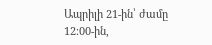Ապրիլի 21-ին՝ ժամը 12։00-ին,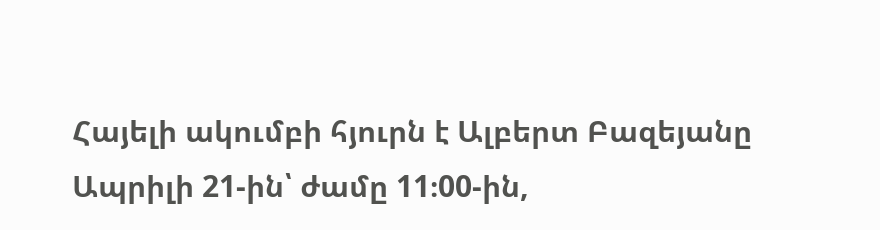Հայելի ակումբի հյուրն է Ալբերտ Բազեյանը Ապրիլի 21-ին՝ ժամը 11։00-ին,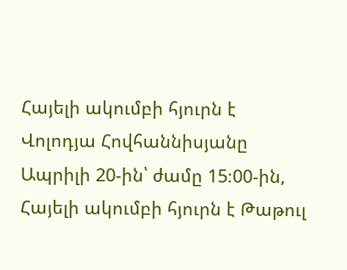Հայելի ակումբի հյուրն է Վոլոդյա Հովհաննիսյանը Ապրիլի 20-ին՝ ժամը 15։00-ին, Հայելի ակումբի հյուրն է Թաթուլ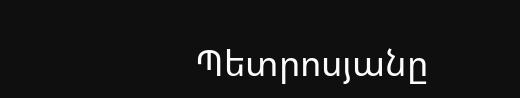Պետրոսյանը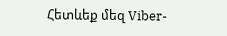Հետևեք մեզ Viber-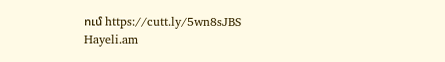ում https://cutt.ly/5wn8sJBS
Hayeli.am